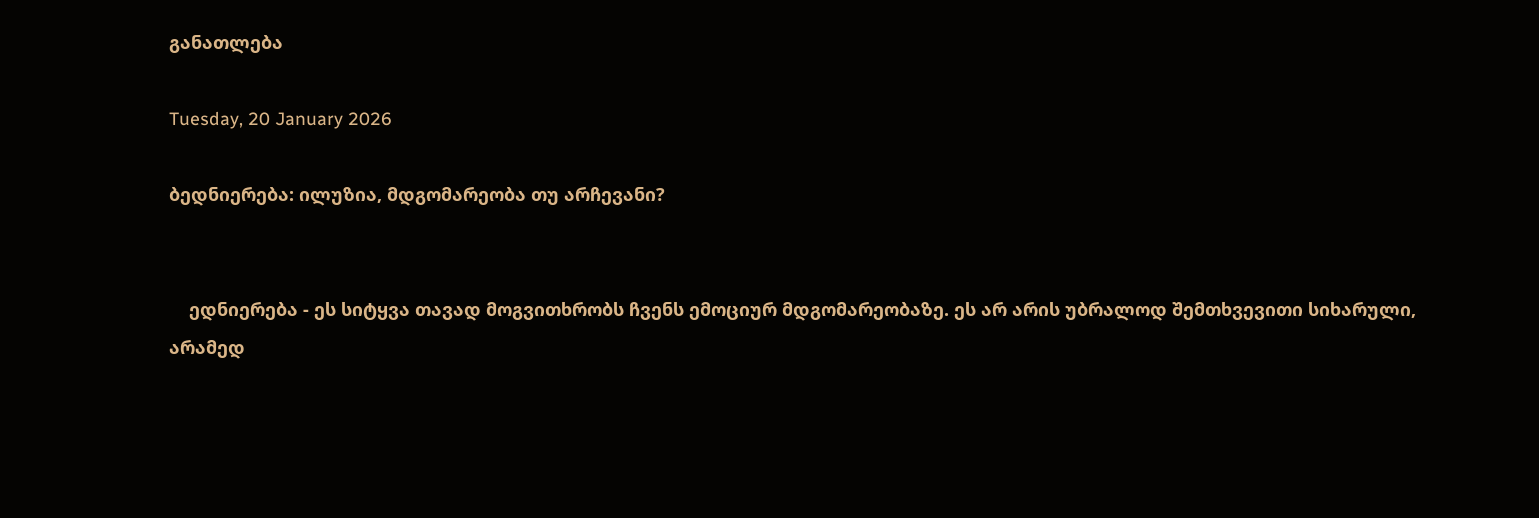განათლება

Tuesday, 20 January 2026

ბედნიერება: ილუზია, მდგომარეობა თუ არჩევანი?


    ედნიერება - ეს სიტყვა თავად მოგვითხრობს ჩვენს ემოციურ მდგომარეობაზე. ეს არ არის უბრალოდ შემთხვევითი სიხარული, არამედ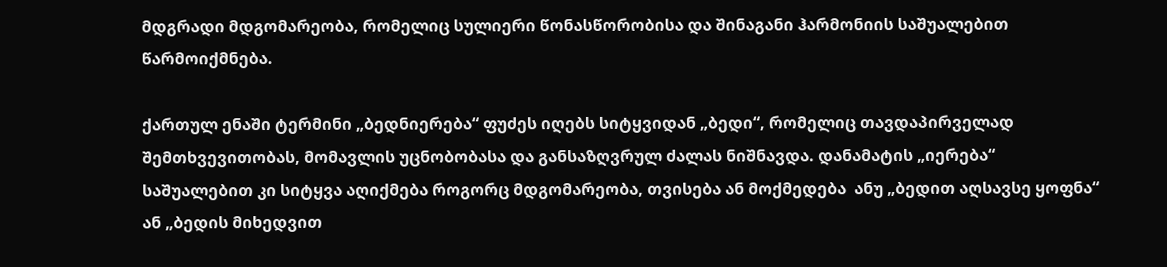მდგრადი მდგომარეობა, რომელიც სულიერი წონასწორობისა და შინაგანი ჰარმონიის საშუალებით წარმოიქმნება.

ქართულ ენაში ტერმინი „ბედნიერება“ ფუძეს იღებს სიტყვიდან „ბედი“, რომელიც თავდაპირველად შემთხვევითობას, მომავლის უცნობობასა და განსაზღვრულ ძალას ნიშნავდა. დანამატის „იერება“ საშუალებით კი სიტყვა აღიქმება როგორც მდგომარეობა, თვისება ან მოქმედება  ანუ „ბედით აღსავსე ყოფნა“ ან „ბედის მიხედვით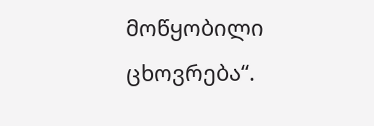მოწყობილი ცხოვრება“.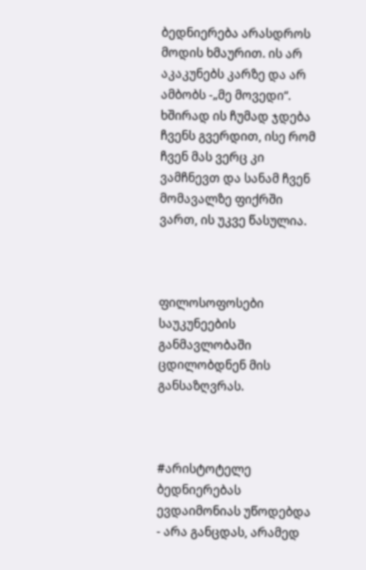ბედნიერება არასდროს მოდის ხმაურით. ის არ აკაკუნებს კარზე და არ ამბობს -„მე მოვედი“. ხშირად ის ჩუმად ჯდება ჩვენს გვერდით, ისე რომ ჩვენ მას ვერც კი ვამჩნევთ და სანამ ჩვენ მომავალზე ფიქრში ვართ, ის უკვე წასულია.



ფილოსოფოსები საუკუნეების განმავლობაში ცდილობდნენ მის განსაზღვრას.



#არისტოტელე ბედნიერებას ევდაიმონიას უწოდებდა - არა განცდას, არამედ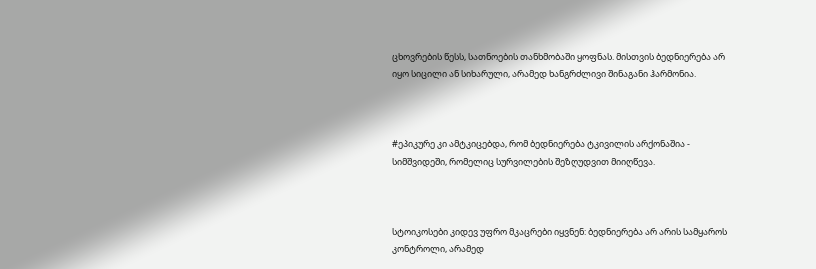ცხოვრების წესს, სათნოების თანხმობაში ყოფნას. მისთვის ბედნიერება არ იყო სიცილი ან სიხარული, არამედ ხანგრძლივი შინაგანი ჰარმონია.



#ეპიკურე კი ამტკიცებდა, რომ ბედნიერება ტკივილის არქონაშია - სიმშვიდეში, რომელიც სურვილების შეზღუდვით მიიღწევა.



სტოიკოსები კიდევ უფრო მკაცრები იყვნენ: ბედნიერება არ არის სამყაროს კონტროლი, არამედ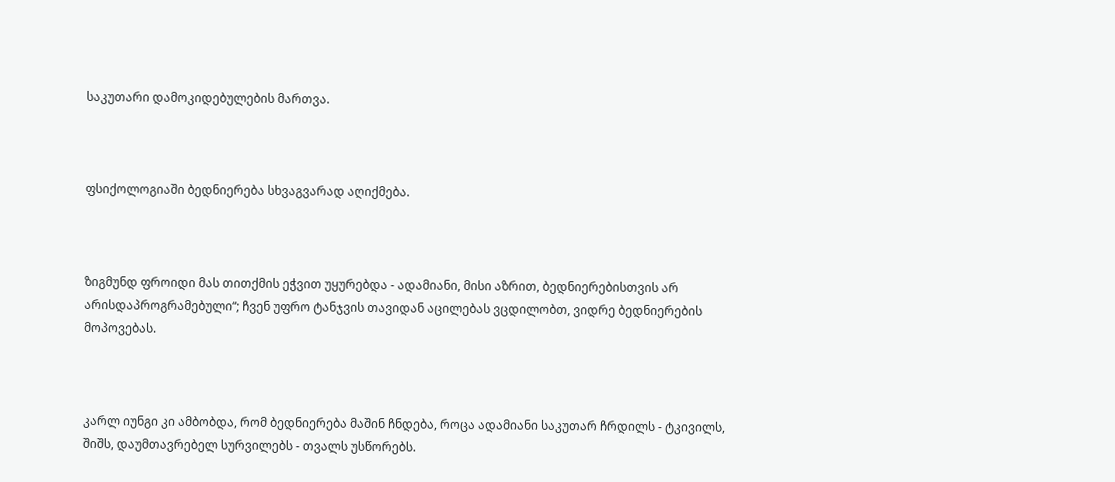საკუთარი დამოკიდებულების მართვა.



ფსიქოლოგიაში ბედნიერება სხვაგვარად აღიქმება.



ზიგმუნდ ფროიდი მას თითქმის ეჭვით უყურებდა - ადამიანი, მისი აზრით, ბედნიერებისთვის არ არისდაპროგრამებული“; ჩვენ უფრო ტანჯვის თავიდან აცილებას ვცდილობთ, ვიდრე ბედნიერების მოპოვებას.



კარლ იუნგი კი ამბობდა, რომ ბედნიერება მაშინ ჩნდება, როცა ადამიანი საკუთარ ჩრდილს - ტკივილს, შიშს, დაუმთავრებელ სურვილებს - თვალს უსწორებს.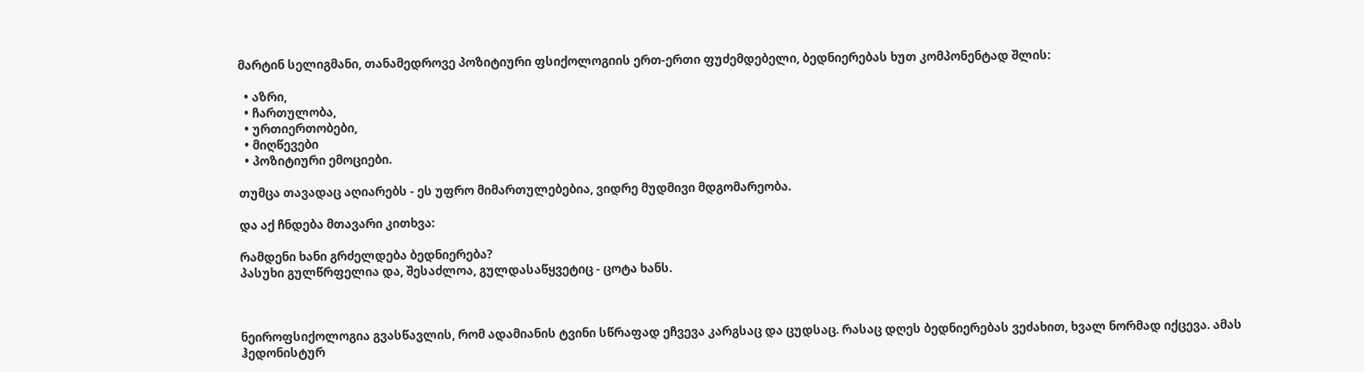მარტინ სელიგმანი, თანამედროვე პოზიტიური ფსიქოლოგიის ერთ-ერთი ფუძემდებელი, ბედნიერებას ხუთ კომპონენტად შლის:

  • აზრი,
  • ჩართულობა,
  • ურთიერთობები,
  • მიღწევები
  • პოზიტიური ემოციები.

თუმცა თავადაც აღიარებს - ეს უფრო მიმართულებებია, ვიდრე მუდმივი მდგომარეობა.

და აქ ჩნდება მთავარი კითხვა:

რამდენი ხანი გრძელდება ბედნიერება?
პასუხი გულწრფელია და, შესაძლოა, გულდასაწყვეტიც - ცოტა ხანს.



ნეიროფსიქოლოგია გვასწავლის, რომ ადამიანის ტვინი სწრაფად ეჩვევა კარგსაც და ცუდსაც. რასაც დღეს ბედნიერებას ვეძახით, ხვალ ნორმად იქცევა. ამას ჰედონისტურ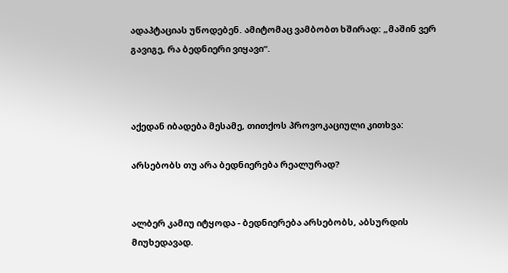ადაპტაციას უწოდებენ. ამიტომაც ვამბობთ ხშირად: „მაშინ ვერ გავიგე, რა ბედნიერი ვიყავი“.



აქედან იბადება მესამე, თითქოს პროვოკაციული კითხვა:

არსებობს თუ არა ბედნიერება რეალურად?


ალბერ კამიუ იტყოდა - ბედნიერება არსებობს, აბსურდის მიუხედავად.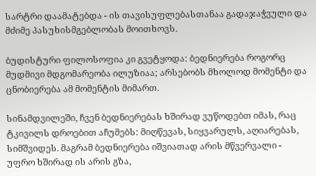სარტრი დაამატებდა - ის თავისუფლებასთანაა გადაჯაჭვული და მძიმე პასუხისმგებლობას მოითხოვს.

ბუდისტური ფილოსოფია კი გვეტყოდა: ბედნიერება როგორც მუდმივი მდგომარეობა ილუზიაა; არსებობს მხოლოდ მომენტი და ცნობიერება ამ მომენტის მიმართ.

სინამდვილეში, ჩვენ ბედნიერებას ხშირად ვუწოდებთ იმას, რაც ტკივილს დროებით აჩუმებს: მიღწევას, სიყვარულს, აღიარებას, სიმშვიდეს. მაგრამ ბედნიერება იშვიათად არის მწვერვალი - უფრო ხშირად ის არის გზა,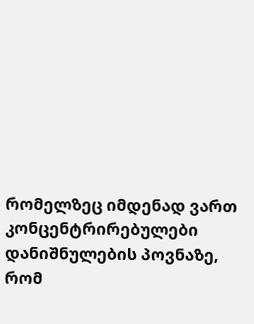რომელზეც იმდენად ვართ კონცენტრირებულები დანიშნულების პოვნაზე, რომ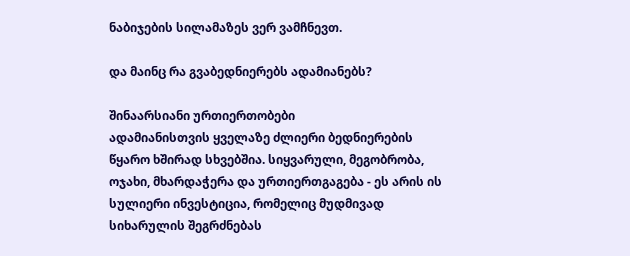ნაბიჯების სილამაზეს ვერ ვამჩნევთ.

და მაინც რა გვაბედნიერებს ადამიანებს?

შინაარსიანი ურთიერთობები
ადამიანისთვის ყველაზე ძლიერი ბედნიერების წყარო ხშირად სხვებშია. სიყვარული, მეგობრობა, ოჯახი, მხარდაჭერა და ურთიერთგაგება - ეს არის ის სულიერი ინვესტიცია, რომელიც მუდმივად სიხარულის შეგრძნებას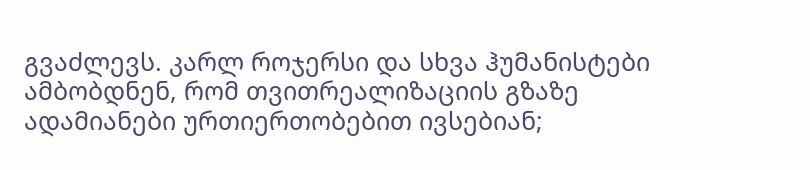გვაძლევს. კარლ როჯერსი და სხვა ჰუმანისტები ამბობდნენ, რომ თვითრეალიზაციის გზაზე ადამიანები ურთიერთობებით ივსებიან;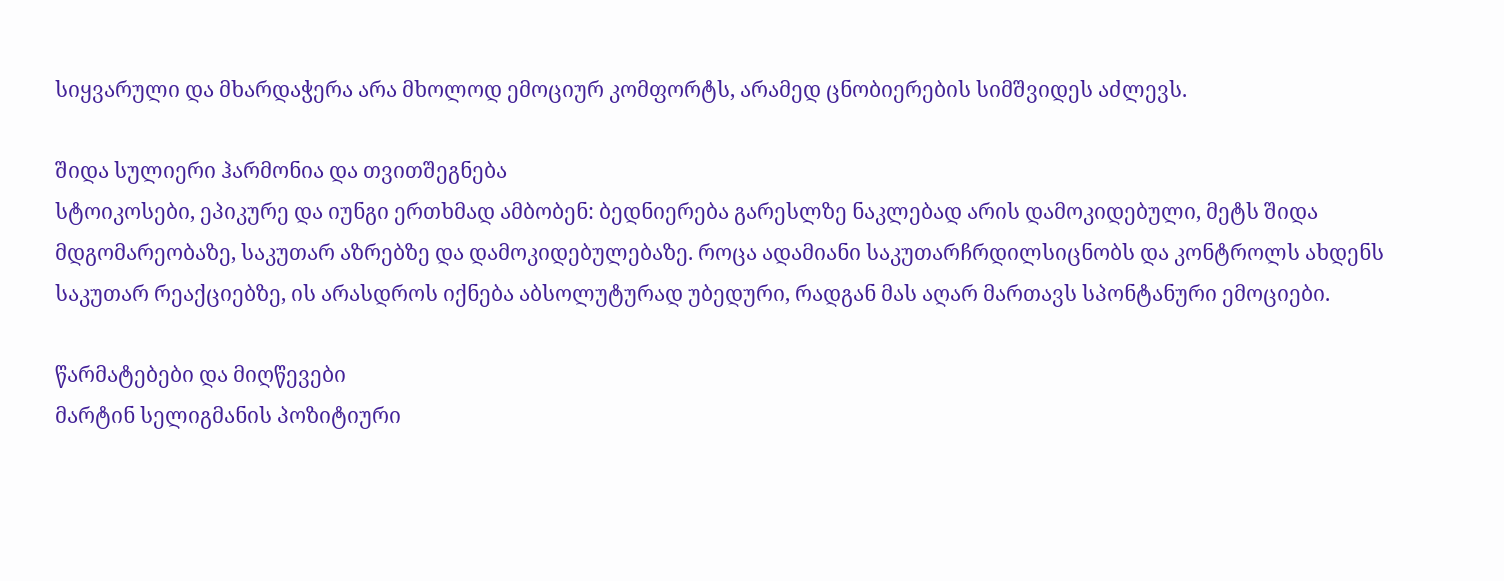სიყვარული და მხარდაჭერა არა მხოლოდ ემოციურ კომფორტს, არამედ ცნობიერების სიმშვიდეს აძლევს.

შიდა სულიერი ჰარმონია და თვითშეგნება
სტოიკოსები, ეპიკურე და იუნგი ერთხმად ამბობენ: ბედნიერება გარესლზე ნაკლებად არის დამოკიდებული, მეტს შიდა მდგომარეობაზე, საკუთარ აზრებზე და დამოკიდებულებაზე. როცა ადამიანი საკუთარჩრდილსიცნობს და კონტროლს ახდენს საკუთარ რეაქციებზე, ის არასდროს იქნება აბსოლუტურად უბედური, რადგან მას აღარ მართავს სპონტანური ემოციები.

წარმატებები და მიღწევები
მარტინ სელიგმანის პოზიტიური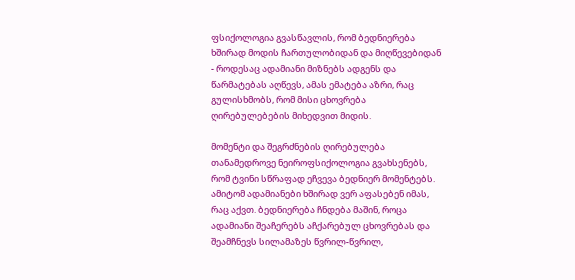ფსიქოლოგია გვასწავლის, რომ ბედნიერება ხშირად მოდის ჩართულობიდან და მიღწევებიდან - როდესაც ადამიანი მიზნებს ადგენს და წარმატებას აღწევს, ამას ემატება აზრი, რაც გულისხმობს, რომ მისი ცხოვრება ღირებულებების მიხედვით მიდის.

მომენტი და შეგრძნების ღირებულება
თანამედროვე ნეიროფსიქოლოგია გვახსენებს, რომ ტვინი სწრაფად ეჩვევა ბედნიერ მომენტებს. ამიტომ ადამიანები ხშირად ვერ აფასებენ იმას, რაც აქვთ. ბედნიერება ჩნდება მაშინ, როცა ადამიანი შეაჩერებს აჩქარებულ ცხოვრებას და შეამჩნევს სილამაზეს წვრილ-წვრილ,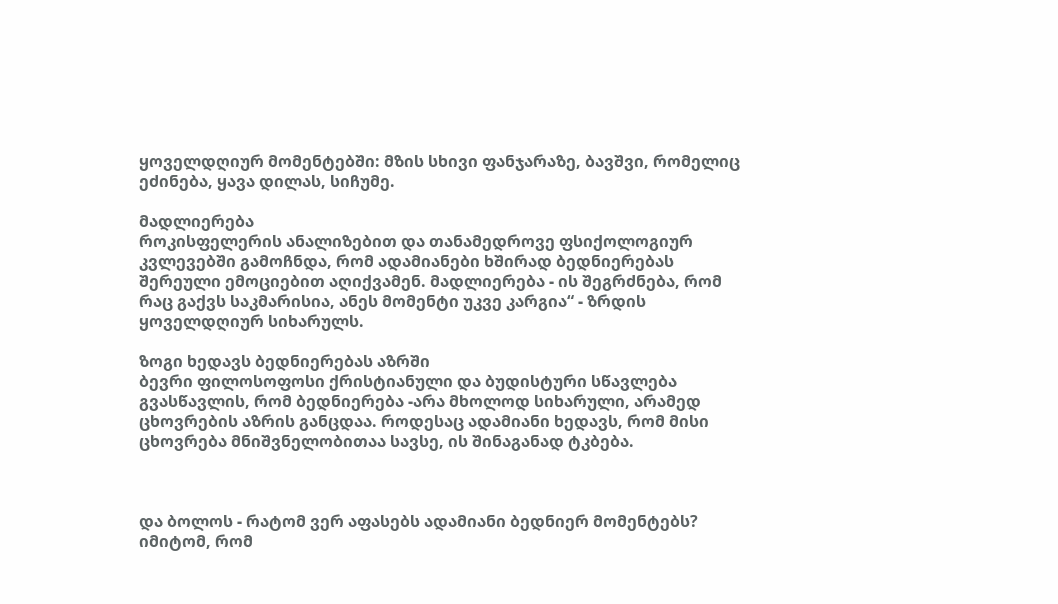ყოველდღიურ მომენტებში: მზის სხივი ფანჯარაზე, ბავშვი, რომელიც ეძინება, ყავა დილას, სიჩუმე.

მადლიერება
როკისფელერის ანალიზებით და თანამედროვე ფსიქოლოგიურ კვლევებში გამოჩნდა, რომ ადამიანები ხშირად ბედნიერებას შერეული ემოციებით აღიქვამენ. მადლიერება - ის შეგრძნება, რომ რაც გაქვს საკმარისია, ანეს მომენტი უკვე კარგია“ - ზრდის ყოველდღიურ სიხარულს.

ზოგი ხედავს ბედნიერებას აზრში
ბევრი ფილოსოფოსი ქრისტიანული და ბუდისტური სწავლება გვასწავლის, რომ ბედნიერება -არა მხოლოდ სიხარული, არამედ ცხოვრების აზრის განცდაა. როდესაც ადამიანი ხედავს, რომ მისი ცხოვრება მნიშვნელობითაა სავსე, ის შინაგანად ტკბება.



და ბოლოს - რატომ ვერ აფასებს ადამიანი ბედნიერ მომენტებს?
იმიტომ, რომ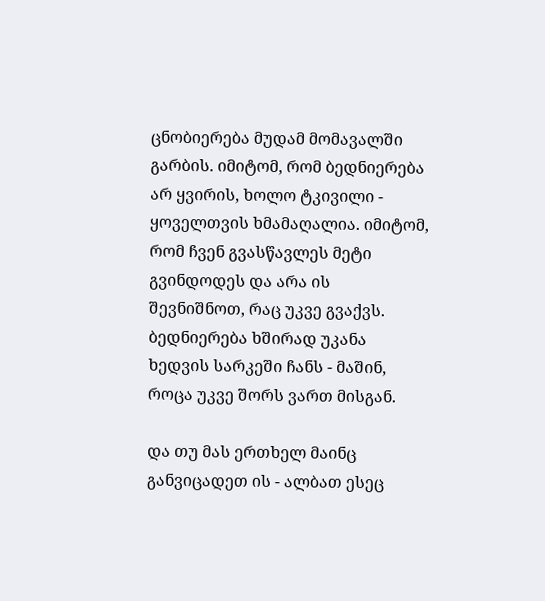ცნობიერება მუდამ მომავალში გარბის. იმიტომ, რომ ბედნიერება არ ყვირის, ხოლო ტკივილი - ყოველთვის ხმამაღალია. იმიტომ, რომ ჩვენ გვასწავლეს მეტი გვინდოდეს და არა ის შევნიშნოთ, რაც უკვე გვაქვს. ბედნიერება ხშირად უკანა ხედვის სარკეში ჩანს - მაშინ, როცა უკვე შორს ვართ მისგან.

და თუ მას ერთხელ მაინც განვიცადეთ ის - ალბათ ესეც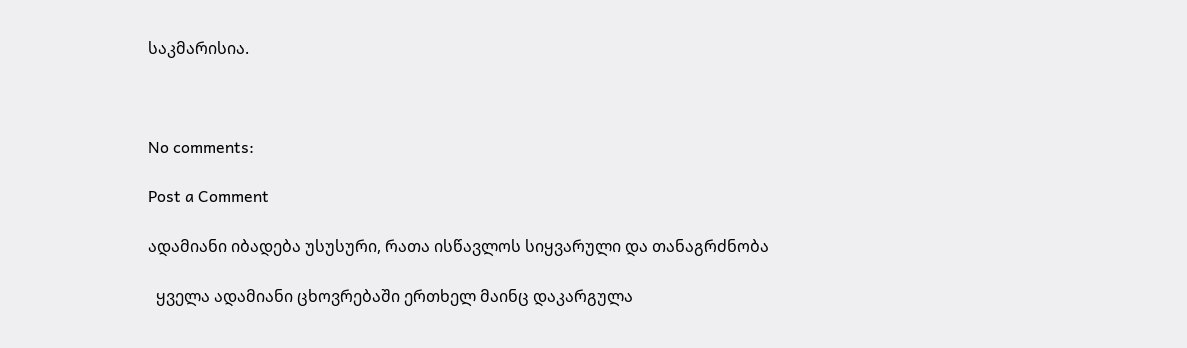საკმარისია.



No comments:

Post a Comment

ადამიანი იბადება უსუსური, რათა ისწავლოს სიყვარული და თანაგრძნობა

  ყველა ადამიანი ცხოვრებაში ერთხელ მაინც დაკარგულა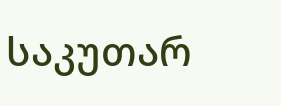საკუთარ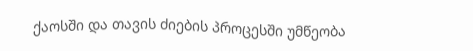ქაოსში და თავის ძიების პროცესში უმწეობა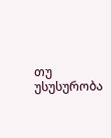თუ უსუსურობა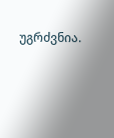უგრძვნია.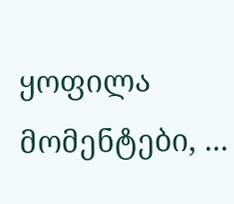ყოფილა მომენტები, ...